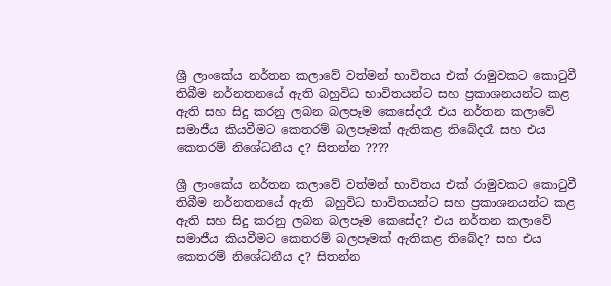ශ්‍රී ලාංකේය නර්තන කලාවේ වත්මන් භාවිතය එක් රාමුවකට කොටුවී තිබීම නර්නතනයේ ඇති බහුවිධ භාවිතයන්ට සහ ප්‍රකාශනයන්ට කළ ඇති සහ සිදු කරනු ලබන බලපෑම කෙසේදරෑ එය නර්තන කලාවේ සමාජීය කියවීමට කෙතරම් බලපෑමක් ඇතිකළ තිබේදරෑ සහ එය කෙතරම් නිශේධනීය ද? සිතන්න ????

ශ්‍රී ලාංකේය නර්තන කලාවේ වත්මන් භාවිතය එක් රාමුවකට කොටුවී තිබීම නර්නතනයේ ඇති  බහුවිධ භාවිතයන්ට සහ ප්‍රකාශනයන්ට කළ ඇති සහ සිදු කරනු ලබන බලපෑම කෙසේද? එය නර්තන කලාවේ සමාජීය කියවීමට කෙතරම් බලපෑමක් ඇතිකළ තිබේද? සහ එය කෙතරම් නිශේධනීය ද? සිතන්න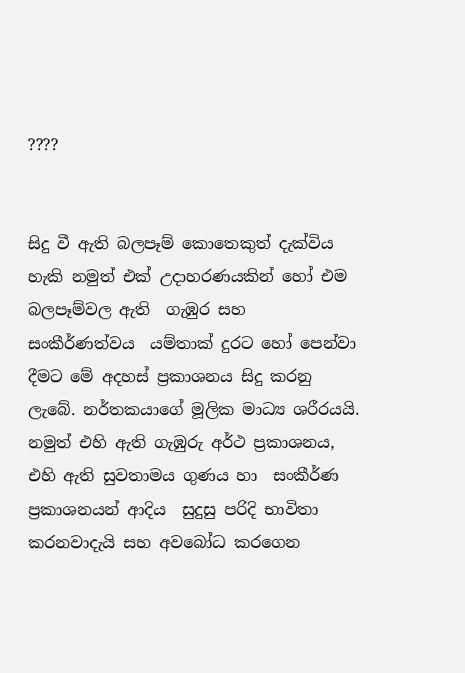????


සිදු වී ඇති බලපෑම් කොතෙකුත් දැක්විය හැකි නමුත් එක් උදාහරණයකින් හෝ එම බලපෑම්වල ඇති  ගැඹුර සහ  සංකීර්ණත්වය  යම්තාක් දුරට හෝ පෙන්වා දීමට මේ අදහස් ප්‍රකාශනය සිදු කරනු ලැබේ. නර්තකයාගේ මූලික මාධ්‍ය ශරීරයයි.  නමුත් එහි ඇති ගැඹුරු අර්ථ ප්‍රකාශනය, එහි ඇති සුවතාමය ගුණය හා  සංකීර්ණ ප්‍රකාශනයන් ආදිය  සුදුසු පරිදි භාවිතා කරනවාදැයි සහ අවබෝධ කරගෙන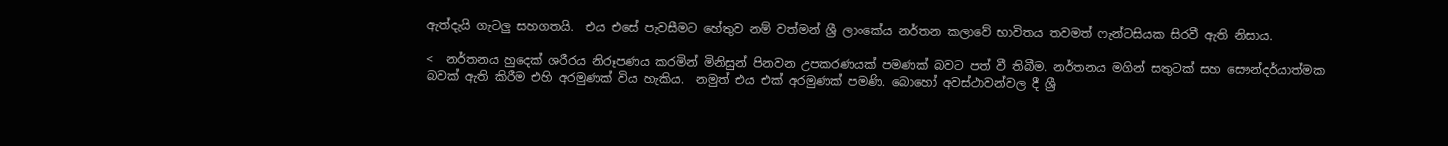ඇත්දැයි ගැටලු සහගතයි.  එය එසේ පැවසීමට හේතුව නම් වත්මන් ශ්‍රී ලාංකේය නර්තන කලාවේ භාවිතය තවමත් ෆැන්ටසියක සිරවී ඇති නිසාය.

<  නර්තනය හුදෙක් ශරීරය නිරූපණය කරමින් මිනිසුන් පිනවන උපකරණයක් පමණක් බවට පත් වී තිබීම. නර්තනය මගින් සතුටක් සහ සෞන්දර්යාත්මක බවක් ඇති කිරීම එහි අරමුණක් විය හැකිය.  නමුත් එය එක් අරමුණක් පමණි. බොහෝ අවස්ථාවන්වල දී ශ්‍රී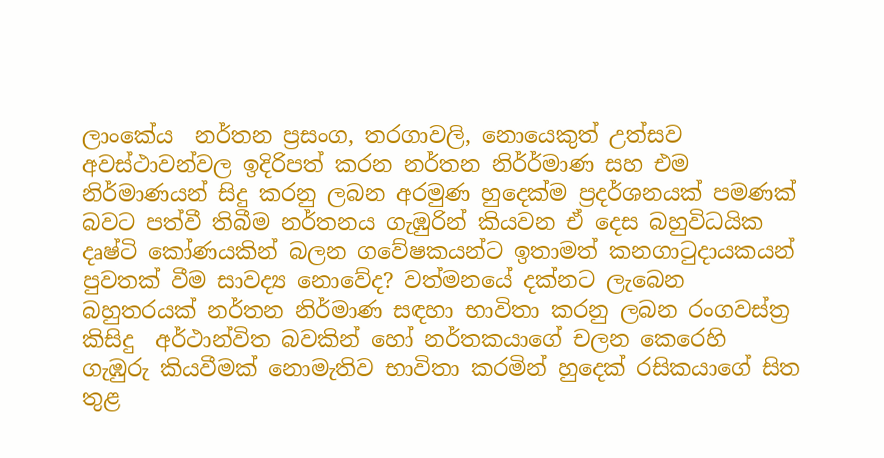ලාංකේය  නර්තන ප්‍රසංග, තරගාවලි, නොයෙකුත් උත්සව අවස්ථාවන්වල ඉදිරිපත් කරන නර්තන නිර්ර්මාණ සහ එම නිර්මාණයන් සිදු කරනු ලබන අරමුණ හුදෙක්ම ප්‍රදර්ශනයක් පමණක් බවට පත්වී තිබීම නර්තනය ගැඹුරින් කියවන ඒ දෙස බහුවිධයික දෘෂ්ටි කෝණයකින් බලන ගවේෂකයන්ට ඉතාමත් කනගාටුදායකයන් පුවතක් වීම සාවද්‍ය නොවේද? වත්මනයේ දක්නට ලැබෙන බහුතරයක් නර්තන නිර්මාණ සඳහා භාවිතා කරනු ලබන රංගවස්ත්‍ර කිසිදු  අර්ථාන්විත බවකින් හෝ නර්තකයාගේ චලන කෙරෙහි ගැඹුරු කියවීමක් නොමැතිව භාවිතා කරමින් හුදෙක් රසිකයාගේ සිත තුළ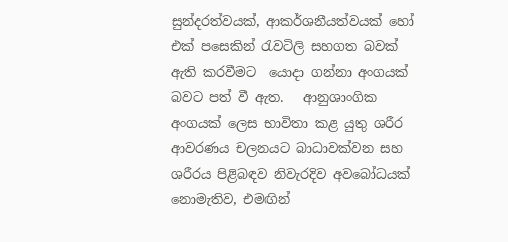සුන්දරත්වයක්, ආකර්ශනීයත්වයක් හෝ එක් පසෙකින් රැවටිලි සහගත බවක් ඇති කරවීමට  යොදා ගන්නා අංගයක් බවට පත් වී ඇත.   ආනුශාංගික අංගයක් ලෙස භාවිතා කළ යුතු ශරීර ආවරණය චලනයට බාධාවක්වන සහ ශරීරය පිළිබඳව නිවැරදිව අවබෝධයක් නොමැතිව, එමඟින්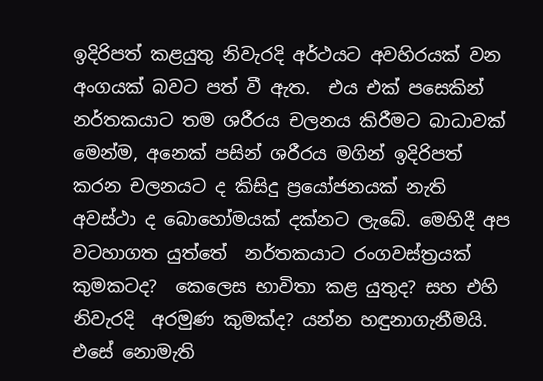ඉදිරිපත් කළයුතු නිවැරදි අර්ථයට අවහිරයක් වන අංගයක් බවට පත් වී ඇත.  එය එක් පසෙකින් නර්තකයාට තම ශරීරය චලනය කිරීමට බාධාවක් මෙන්ම, අනෙක් පසින් ශරීරය මගින් ඉදිරිපත් කරන චලනයට ද කිසිදු ප්‍රයෝජනයක් නැති අවස්ථා ද බොහෝමයක් දක්නට ලැබේ. මෙහිදී අප වටහාගත යුත්තේ  නර්තකයාට රංගවස්ත්‍රයක් කුමකටද?  කෙලෙස භාවිතා කළ යුතුද? සහ එහි නිවැරදි  අරමුණ කුමක්ද? යන්න හඳුනාගැනීමයි.  එසේ නොමැති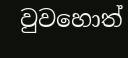වුවහොත්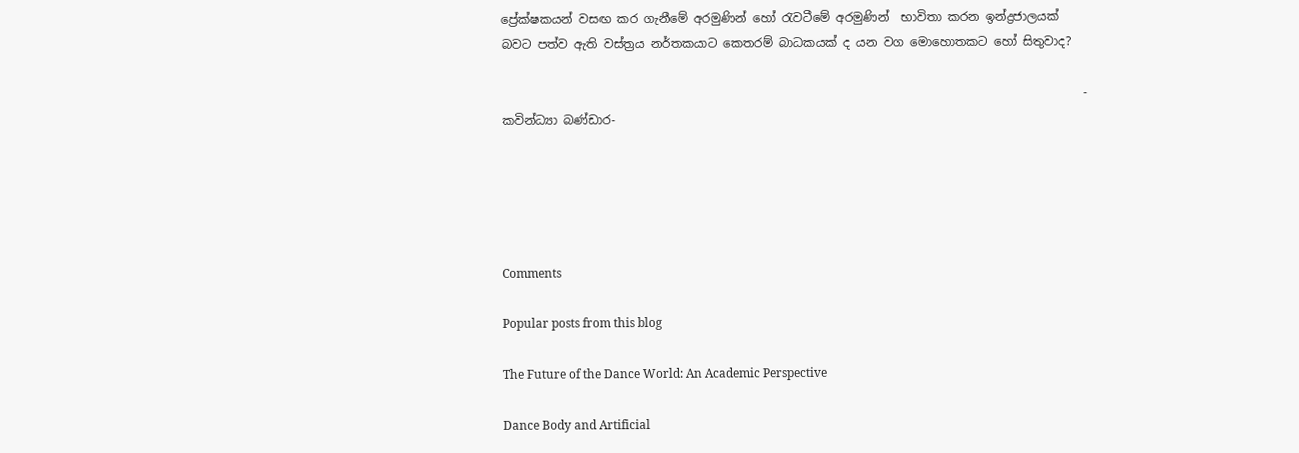ප්‍රේක්ෂකයන් වසඟ කර ගැනීමේ අරමුණින් හෝ රැවටීමේ අරමුණින්  භාවිතා කරන ඉන්ද්‍රජාලයක් බවට පත්ව ඇති වස්ත්‍රය නර්තකයාට කෙතරම් බාධකයක් ද යන වග මොහොතකට හෝ සිතුවාද?

                                                                                                 - කවින්ධ්‍යා බණ්ඩාර-





Comments

Popular posts from this blog

The Future of the Dance World: An Academic Perspective

Dance Body and Artificial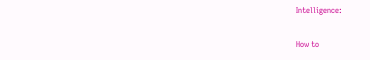Intelligence:

How to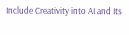Include Creativity into AI and Its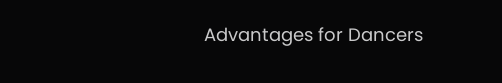Advantages for Dancers